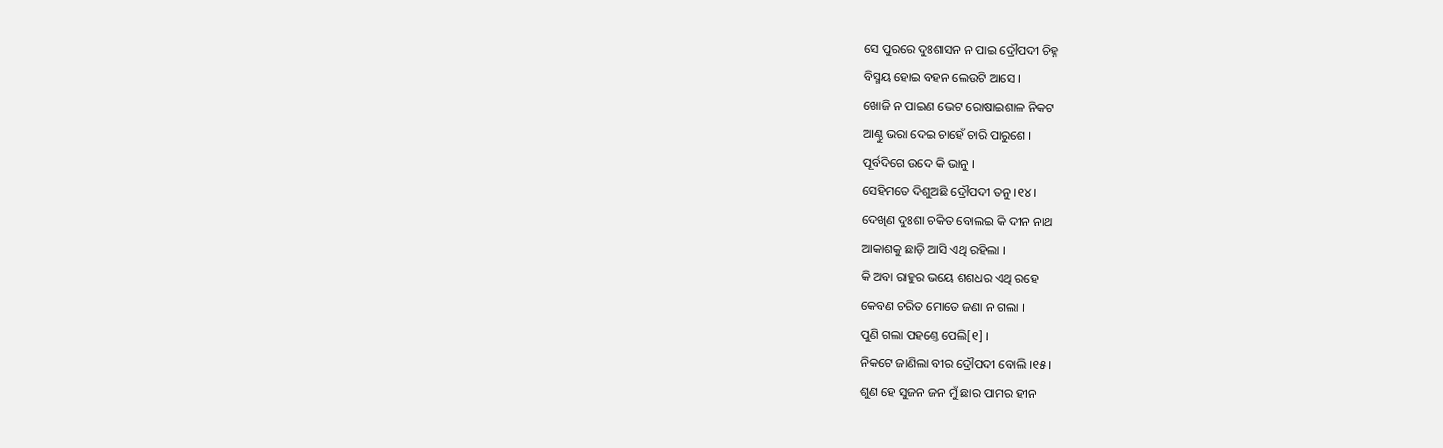ସେ ପୁରରେ ଦୁଃଶାସନ ନ ପାଇ ଦ୍ରୌପଦୀ ଚିହ୍ନ
ବିସ୍ମୟ ହୋଇ ବହନ ଲେଉଟି ଆସେ ।
ଖୋଜି ନ ପାଇଣ ଭେଟ ରୋଷାଇଶାଳ ନିକଟ
ଆଣ୍ଠୁ ଭରା ଦେଇ ଚାହେଁ ଚାରି ପାରୁଶେ ।
ପୂର୍ବଦିଗେ ଉଦେ କି ଭାନୁ ।
ସେହିମତେ ଦିଶୁଅଛି ଦ୍ରୌପଦୀ ତନୁ ।୧୪।
ଦେଖିଣ ଦୁଃଶା ଚକିତ ବୋଲଇ କି ଦୀନ ନାଥ
ଆକାଶକୁ ଛାଡ଼ି ଆସି ଏଥି ରହିଲା ।
କି ଅବା ରାହୁର ଭୟେ ଶଶଧର ଏଥି ରହେ
କେବଣ ଚରିତ ମୋତେ ଜଣା ନ ଗଲା ।
ପୁଣି ଗଲା ପହଣ୍ତେ ପେଲି[୧] ।
ନିକଟେ ଜାଣିଲା ବୀର ଦ୍ରୌପଦୀ ବୋଲି ।୧୫।
ଶୁଣ ହେ ସୁଜନ ଜନ ମୁଁ ଛାର ପାମର ହୀନ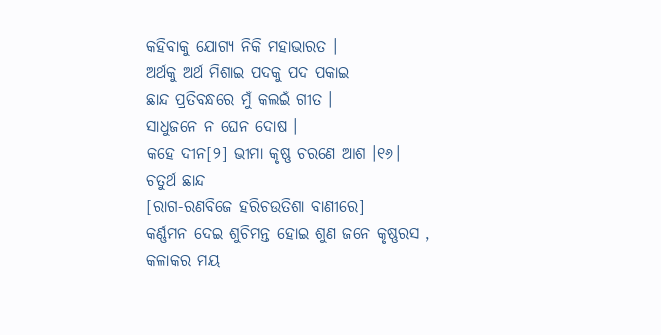କହିବାକୁ ଯୋଗ୍ୟ ନିକି ମହାଭାରତ ।
ଅର୍ଥକୁ ଅର୍ଥ ମିଶାଇ ପଦକୁ ପଦ ପକାଇ
ଛାନ୍ଦ ପ୍ରତିବନ୍ଧରେ ମୁଁ କଲଇଁ ଗୀତ ।
ସାଧୁଜନେ ନ ଘେନ ଦୋଷ ।
କହେ ଦୀନ[୨] ଭୀମା କୃଷ୍ଣ ଚରଣେ ଆଶ ।୧୬।
ଚତୁର୍ଥ ଛାନ୍ଦ
[ରାଗ-ରଣବିଜେ ହରିଚଉତିଶା ବାଣୀରେ]
କର୍ଣ୍ଣମନ ଦେଇ ଶୁଚିମନ୍ତ ହୋଇ ଶୁଣ ଜନେ କୃଷ୍ଣରସ ,
କଳାକର ମୟ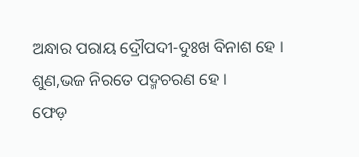ଅନ୍ଧାର ପରାୟ ଦ୍ରୌପଦୀ-ଦୁଃଖ ବିନାଶ ହେ ।
ଶୁଣ,ଭଜ ନିରତେ ପଦ୍ମଚରଣ ହେ ।
ଫେଡ଼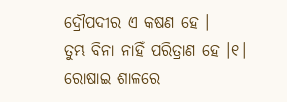ଦ୍ରୌପଦୀର ଏ କଷଣ ହେ ।
ତୁମ୍ଭ ବିନା ନାହିଁ ପରିତ୍ରାଣ ହେ ।୧।
ରୋଷାଇ ଶାଳରେ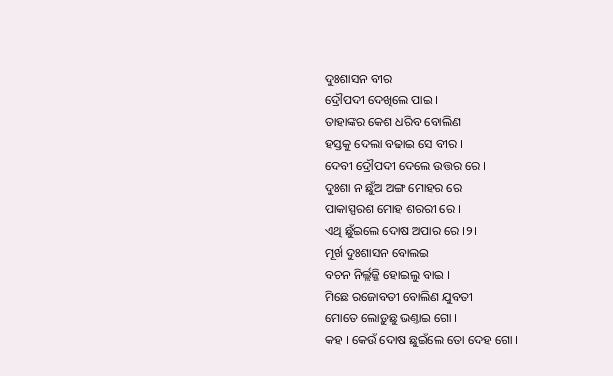ଦୁଃଶାସନ ବୀର
ଦ୍ରୌପଦୀ ଦେଖିଲେ ପାଇ ।
ତାହାଙ୍କର କେଶ ଧରିବ ବୋଲିଣ
ହସ୍ତକୁ ଦେଲା ବଢାଇ ସେ ବୀର ।
ଦେବୀ ଦ୍ରୌପଦୀ ଦେଲେ ଉତ୍ତର ରେ ।
ଦୁଃଶା ନ ଛୁଁଅ ଅଙ୍ଗ ମୋହର ରେ
ପାକାସ୍ପରଶ ମୋହ ଶରରୀ ରେ ।
ଏଥି ଛୁଁଇଲେ ଦୋଷ ଅପାର ରେ ।୨।
ମୂର୍ଖ ଦୁଃଶାସନ ବୋଲଇ
ବଚନ ନିର୍ଲ୍ଲଜ୍ଜି ହୋଇଲୁ ବାଇ ।
ମିଛେ ରଜୋବତୀ ବୋଲିଣ ଯୁବତୀ
ମୋତେ ଲୋଡ଼ୁଛୁ ଭଣ୍ତାଇ ଗୋ ।
କହ । କେଉଁ ଦୋଷ ଛୁଇଁଲେ ତୋ ଦେହ ଗୋ ।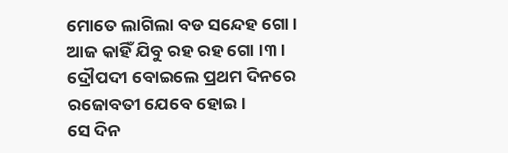ମୋତେ ଲାଗିଲା ବଡ ସନ୍ଦେହ ଗୋ ।
ଆଜ କାହିଁ ଯିବୁ ରହ ରହ ଗୋ ।୩।
ଦ୍ରୌପଦୀ ବୋଇଲେ ପ୍ରଥମ ଦିନରେ
ରଜୋବତୀ ଯେବେ ହୋଇ ।
ସେ ଦିନ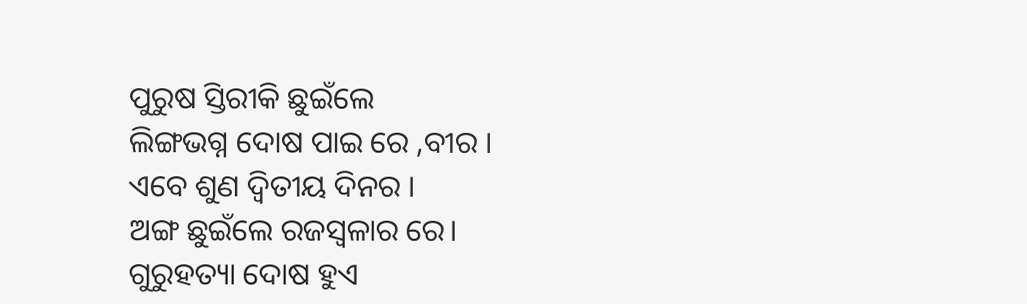ପୁରୁଷ ସ୍ତିରୀକି ଛୁଇଁଲେ
ଲିଙ୍ଗଭଗ୍ନ ଦୋଷ ପାଇ ରେ ,ବୀର ।
ଏବେ ଶୁଣ ଦ୍ୱିତୀୟ ଦିନର ।
ଅଙ୍ଗ ଛୁଇଁଲେ ରଜସ୍ୱଳାର ରେ।
ଗୁରୁହତ୍ୟା ଦୋଷ ହୁଏ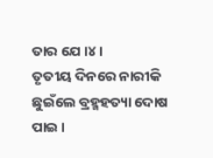ତାର ଯେ ।୪।
ତୃତୀୟ ଦିନରେ ନାରୀକି ଛୁଇଁଲେ ବ୍ରହ୍ମହତ୍ୟା ଦୋଷ ପାଇ ।